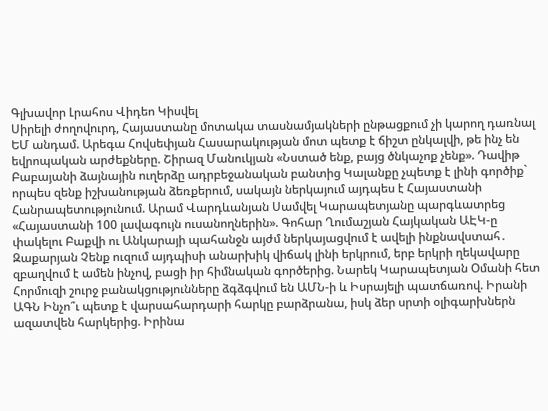Գլխավոր Լրահոս Վիդեո Կիսվել
Սիրելի ժողովուրդ, Հայաստանը մոտակա տասնամյակների ընթացքում չի կարող դառնալ ԵՄ անդամ. Արեգա Հովսեփյան Հասարակության մոտ պետք է ճիշտ ընկալվի, թե ինչ են եվրոպական արժեքները. Շիրազ Մանուկյան «Նստած ենք, բայց ծնկաչոք չենք». Դավիթ Բաբայանի ձայնային ուղերձը ադրբեջանական բանտից Կալանքը չպետք է լինի գործիք` որպես զենք իշխանության ձեռքերում, սակայն ներկայում այդպես է Հայաստանի Հանրապետությունում. Արամ Վարդևանյան Սամվել Կարապետյանը պարգևատրեց «Հայաստանի 100 լավագույն ուսանողներին». Գոհար Ղումաշյան Հայկական ԱԷԿ-ը փակելու Բաքվի ու Անկարայի պահանջն այժմ ներկայացվում է ավելի ինքնավստահ․ Զաքարյան Չենք ուզում այդպիսի անարխիկ վիճակ լինի երկրում, երբ երկրի ղեկավարը զբաղվում է ամեն ինչով, բացի իր հիմնական գործերից. Նարեկ Կարապետյան Օմանի հետ Հորմուզի շուրջ բանակցությունները ձգձգվում են ԱՄՆ-ի և Իսրայելի պատճառով. Իրանի ԱԳՆ Ինչո՞ւ պետք է վարսահարդարի հարկը բարձրանա, իսկ ձեր սրտի օլիգարխներն ազատվեն հարկերից. Իրինա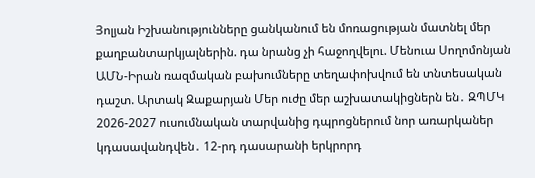Յոլյան Իշխանությունները ցանկանում են մոռացության մատնել մեր քաղբանտարկյալներին. դա նրանց չի հաջողվելու. Մենուա Սողոմոնյան ԱՄՆ-Իրան ռազմական բախումները տեղափոխվում են տնտեսական դաշտ. Արտակ Զաքարյան Մեր ուժը մեր աշխատակիցներն են․ ԶՊՄԿ
2026-2027 ուսումնական տարվանից դպրոցներում նոր առարկաներ կդասավանդվեն․ 12-րդ դասարանի երկրորդ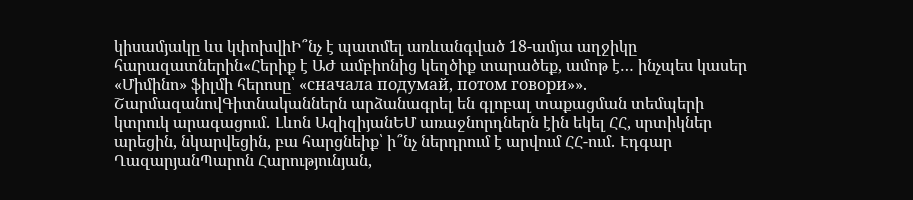կիսամյակը ևս կփոխվիԻ՞նչ է պատմել առևանգված 18-ամյա աղջիկը հարազատներին«Հերիք է ԱԺ ամբիոնից կեղծիք տարածեք, ամոթ է… ինչպես կասեր «Միմինո» ֆիլմի հերոսը՝ «сначала подумай, потом говори»». ՇարմազանովԳիտնականներն արձանագրել են գլոբալ տաքացման տեմպերի կտրուկ արագացում․ Լևոն ԱզիզիյանԵՄ առաջնորդներն էին եկել ՀՀ, սրտիկներ արեցին, նկարվեցին, բա հարցնեիք՝ ի՞նչ ներդրում է արվում ՀՀ-ում․ Էդգար ՂազարյանՊարոն Հարությունյան,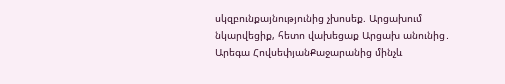սկզբունքայնությունից չխոսեք. Արցախում նկարվեցիք, հետո վախեցաք Արցախ անունից․ Արեգա ՀովսեփյանՔաջարանից մինչև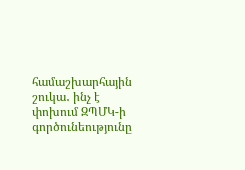համաշխարհային շուկա․ ինչ է փոխում ԶՊՄԿ-ի գործունեությունը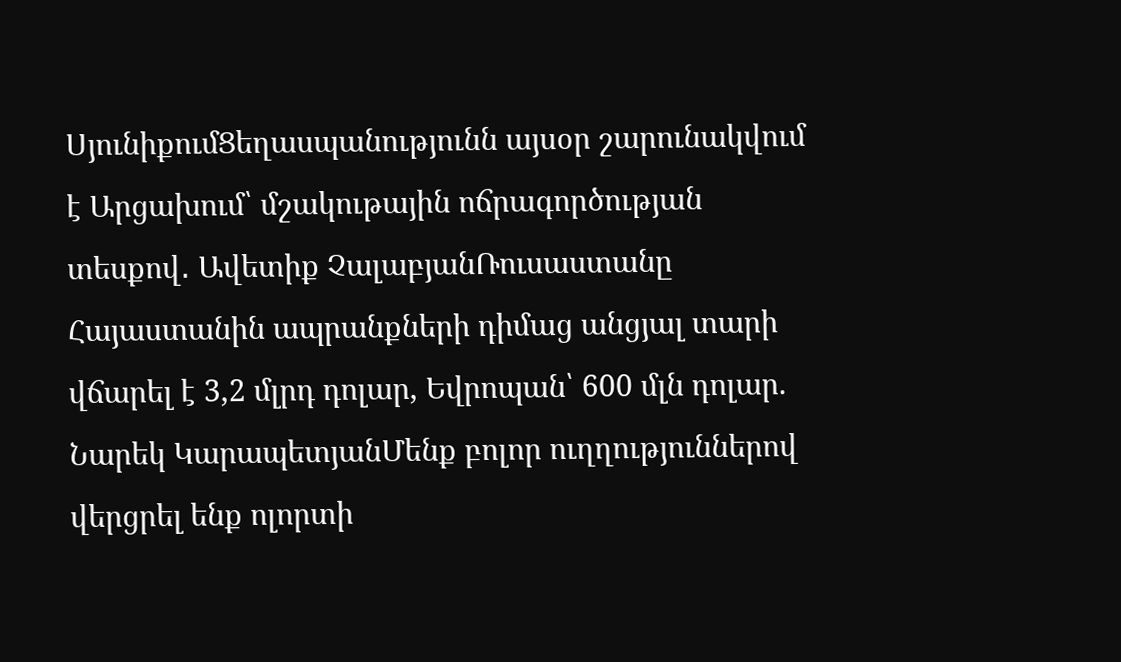ՍյունիքումՑեղասպանությունն այսօր շարունակվում է Արցախում՝ մշակութային ոճրագործության տեսքով․ Ավետիք ՉալաբյանՌուսաստանը Հայաստանին ապրանքների դիմաց անցյալ տարի վճարել է 3,2 մլրդ դոլար, Եվրոպան՝ 600 մլն դոլար. Նարեկ ԿարապետյանՄենք բոլոր ուղղություններով վերցրել ենք ոլորտի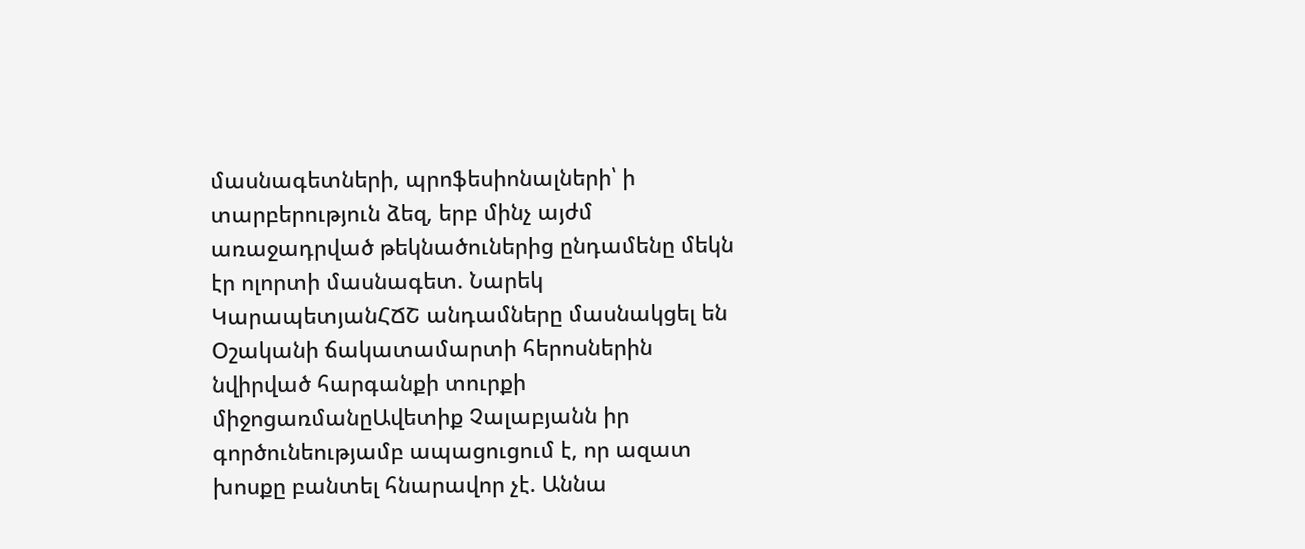մասնագետների, պրոֆեսիոնալների՝ ի տարբերություն ձեզ, երբ մինչ այժմ առաջադրված թեկնածուներից ընդամենը մեկն էր ոլորտի մասնագետ. Նարեկ ԿարապետյանՀՃՇ անդամները մասնակցել են Օշականի ճակատամարտի հերոսներին նվիրված հարգանքի տուրքի միջոցառմանըԱվետիք Չալաբյանն իր գործունեությամբ ապացուցում է, որ ազատ խոսքը բանտել հնարավոր չէ. Աննա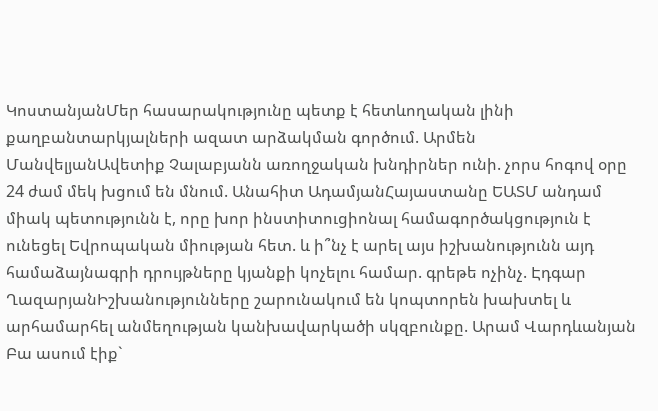ԿոստանյանՄեր հասարակությունը պետք է հետևողական լինի քաղբանտարկյալների ազատ արձակման գործում. Արմեն ՄանվելյանԱվետիք Չալաբյանն առողջական խնդիրներ ունի. չորս հոգով օրը 24 ժամ մեկ խցում են մնում. Անահիտ ԱդամյանՀայաստանը ԵԱՏՄ անդամ միակ պետությունն է, որը խոր ինստիտուցիոնալ համագործակցություն է ունեցել Եվրոպական միության հետ. և ի՞նչ է արել այս իշխանությունն այդ համաձայնագրի դրույթները կյանքի կոչելու համար. գրեթե ոչինչ. Էդգար ՂազարյանԻշխանությունները շարունակում են կոպտորեն խախտել և արհամարհել անմեղության կանխավարկածի սկզբունքը. Արամ Վարդևանյան Բա ասում էիք`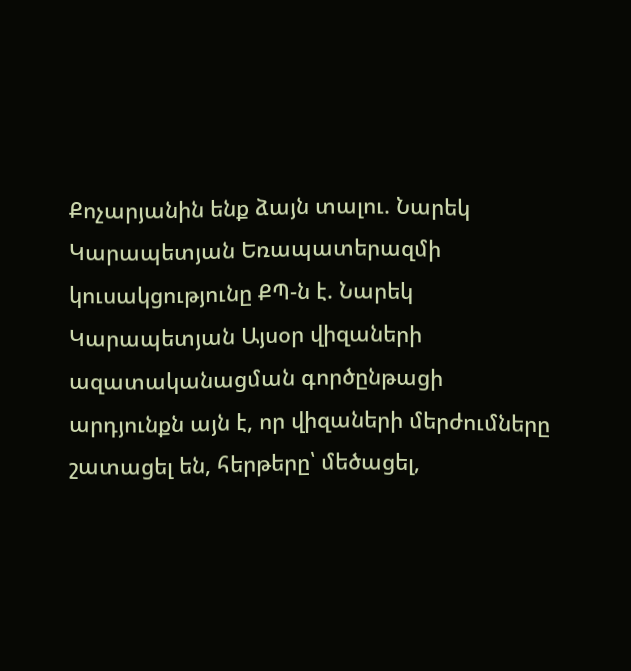Քոչարյանին ենք ձայն տալու. Նարեկ Կարապետյան Եռապատերազմի կուսակցությունը ՔՊ-ն է. Նարեկ Կարապետյան Այսօր վիզաների ազատականացման գործընթացի արդյունքն այն է, որ վիզաների մերժումները շատացել են, հերթերը՝ մեծացել,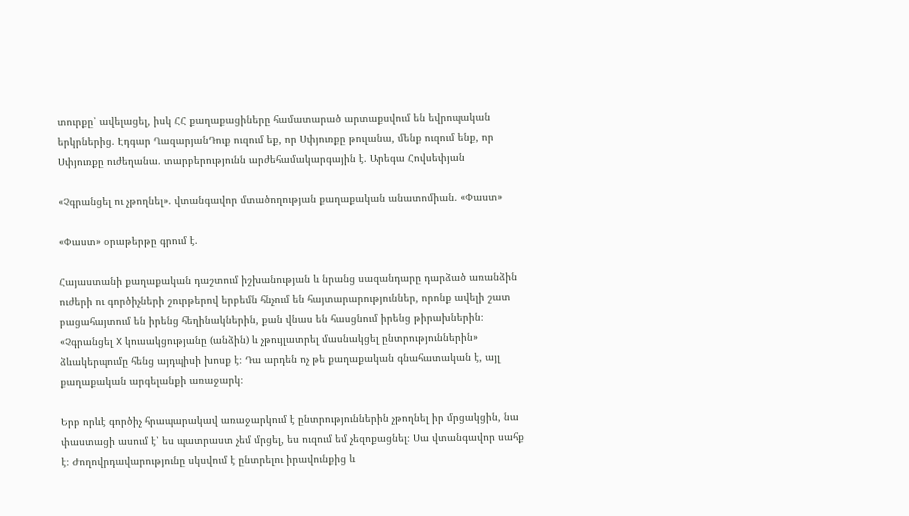տուրքը՝ ավելացել, իսկ ՀՀ քաղաքացիները համատարած արտաքսվում են եվրոպական երկրներից. Էդգար ՂազարյանԴուք ուզում եք, որ Սփյուռքը թուլանա, մենք ուզում ենք, որ Սփյուռքը ուժեղանա. տարբերությունն արժեհամակարգային է. Արեգա Հովսեփյան

«Չգրանցել ու չթողնել». վտանգավոր մտածողության քաղաքական անատոմիան. «Փաստ»

«Փաստ» օրաթերթը գրում է.

Հայաստանի քաղաքական դաշտում իշխանության և նրանց սազանդարը դարձած առանձին ուժերի ու գործիչների շուրթերով երբեմն հնչում են հայտարարություններ, որոնք ավելի շատ բացահայտում են իրենց հեղինակներին, քան վնաս են հասցնում իրենց թիրախներին։ «Չգրանցել X կուսակցությանը (անձին) և չթույլատրել մասնակցել ընտրություններին» ձևակերպումը հենց այդպիսի խոսք է։ Դա արդեն ոչ թե քաղաքական գնահատական է, այլ քաղաքական արգելանքի առաջարկ։

Երբ որևէ գործիչ հրապարակավ առաջարկում է ընտրություններին չթողնել իր մրցակցին, նա փաստացի ասում է՝ ես պատրաստ չեմ մրցել, ես ուզում եմ չեզոքացնել։ Սա վտանգավոր սահք է։ Ժողովրդավարությունը սկսվում է ընտրելու իրավունքից և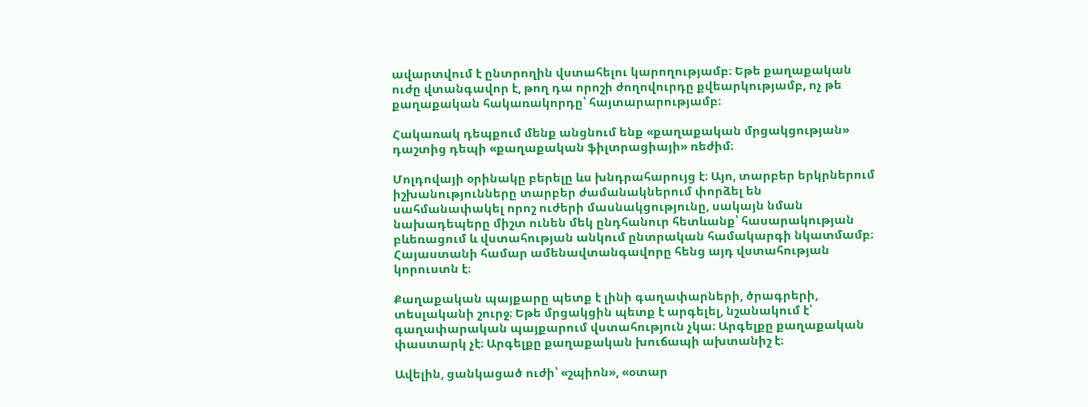ավարտվում է ընտրողին վստահելու կարողությամբ։ Եթե քաղաքական ուժը վտանգավոր է, թող դա որոշի ժողովուրդը քվեարկությամբ, ոչ թե քաղաքական հակառակորդը՝ հայտարարությամբ։

Հակառակ դեպքում մենք անցնում ենք «քաղաքական մրցակցության» դաշտից դեպի «քաղաքական ֆիլտրացիայի» ռեժիմ։

Մոլդովայի օրինակը բերելը ևս խնդրահարույց է։ Այո, տարբեր երկրներում իշխանությունները տարբեր ժամանակներում փորձել են սահմանափակել որոշ ուժերի մասնակցությունը, սակայն նման նախադեպերը միշտ ունեն մեկ ընդհանուր հետևանք՝ հասարակության բևեռացում և վստահության անկում ընտրական համակարգի նկատմամբ։ Հայաստանի համար ամենավտանգավորը հենց այդ վստահության կորուստն է։

Քաղաքական պայքարը պետք է լինի գաղափարների, ծրագրերի, տեսլականի շուրջ։ Եթե մրցակցին պետք է արգելել, նշանակում է՝ գաղափարական պայքարում վստահություն չկա։ Արգելքը քաղաքական փաստարկ չէ։ Արգելքը քաղաքական խուճապի ախտանիշ է։

Ավելին, ցանկացած ուժի՝ «շպիոն», «օտար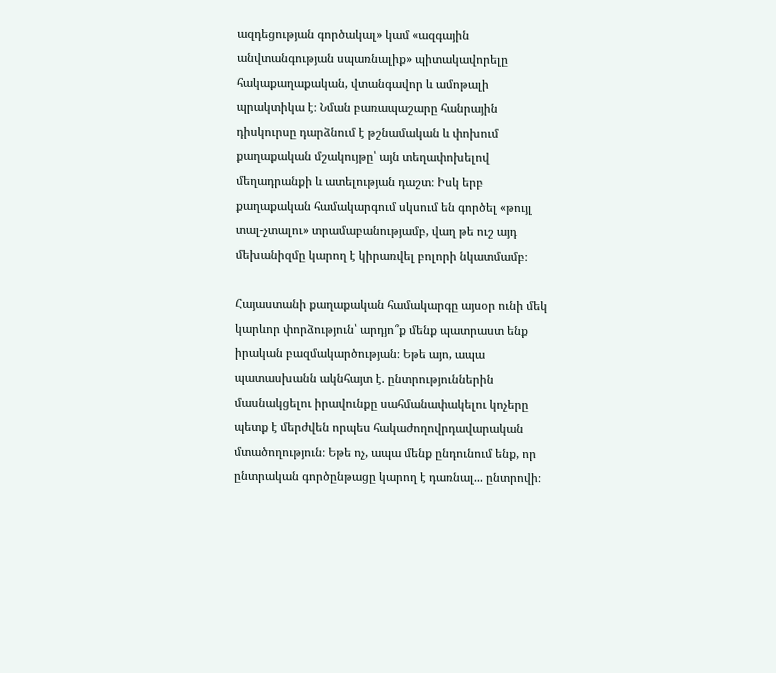ազդեցության գործակալ» կամ «ազգային անվտանգության սպառնալիք» պիտակավորելը հակաքաղաքական, վտանգավոր և ամոթալի պրակտիկա է։ Նման բառապաշարը հանրային դիսկուրսը դարձնում է թշնամական և փոխում քաղաքական մշակույթը՝ այն տեղափոխելով մեղադրանքի և ատելության դաշտ։ Իսկ երբ քաղաքական համակարգում սկսում են գործել «թույլ տալ-չտալու» տրամաբանությամբ, վաղ թե ուշ այդ մեխանիզմը կարող է կիրառվել բոլորի նկատմամբ։

Հայաստանի քաղաքական համակարգը այսօր ունի մեկ կարևոր փորձություն՝ արդյո՞ք մենք պատրաստ ենք իրական բազմակարծության։ Եթե այո, ապա պատասխանն ակնհայտ է. ընտրություններին մասնակցելու իրավունքը սահմանափակելու կոչերը պետք է մերժվեն որպես հակաժողովրդավարական մտածողություն։ Եթե ոչ, ապա մենք ընդունում ենք, որ ընտրական գործընթացը կարող է դառնալ... ընտրովի։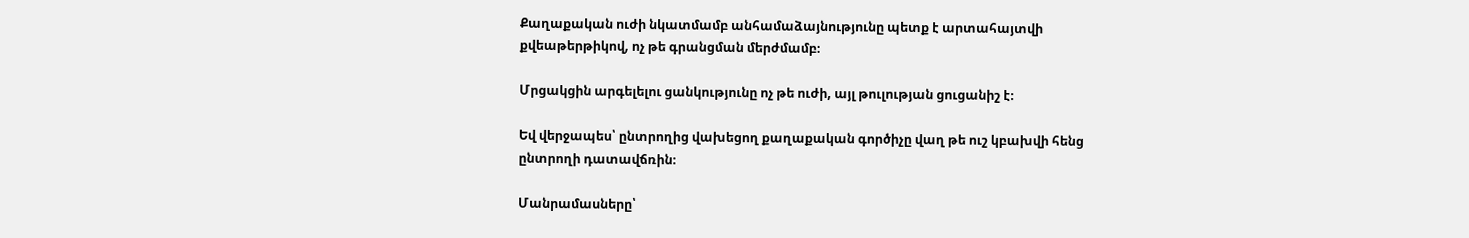Քաղաքական ուժի նկատմամբ անհամաձայնությունը պետք է արտահայտվի քվեաթերթիկով, ոչ թե գրանցման մերժմամբ։

Մրցակցին արգելելու ցանկությունը ոչ թե ուժի, այլ թուլության ցուցանիշ է։

Եվ վերջապես՝ ընտրողից վախեցող քաղաքական գործիչը վաղ թե ուշ կբախվի հենց ընտրողի դատավճռին։

Մանրամասները՝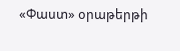«Փաստ» օրաթերթի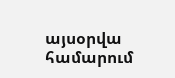այսօրվա համարում